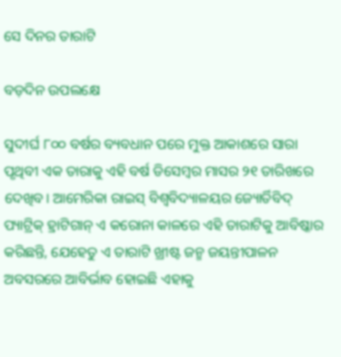ସେ ଦିନର ତାରାଟି

ବଡ଼ଦିନ ଉପଲକ୍ଷେ

ସୁଦୀର୍ଘ ୮୦୦ ବର୍ଷର ବ୍ୟବଧାନ ପରେ ମୁକ୍ତ ଆକାଶରେ ସାରା ପୃଥିବୀ ଏକ ତାରାକୁ ଏହି ବର୍ଷ ଡିସେମ୍ବର ମାସର ୨୧ ତାରିଖରେ ଦେଖିବ। ଆମେରିକା ରାଇସ୍‌ ବିଶ୍ବବିଦ୍ୟାଳୟର ଜ୍ୟୋର୍ତିବିଦ୍‌ ପ୍ୟାଟ୍ରିକ୍‌ ହ୍ରାଟିଗାନ୍‌ ଏ କରୋନା କାଳରେ ଏହି ତାରାଟିକୁ ଆବିଷ୍କାର କରିଛନ୍ତି, ଯେହେତୁ ଏ ତାରାଟି ଖ୍ରୀଷ୍ଟ ଜନ୍ମ ଜୟନ୍ତୀପାଳନ ଅବସରରେ ଆବିର୍ଭାବ ହୋଇଛି ଏହାକୁ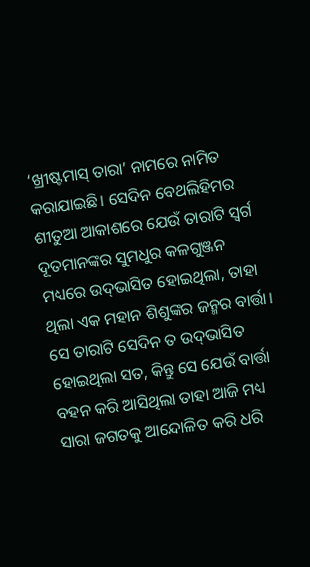‘ଖ୍ରୀଷ୍ଟମାସ୍‌ ତାରା’ ନାମରେ ନାମିତ କରାଯାଇଛି। ସେଦିନ ବେଥଲିହିମର ଶୀତୁଆ ଆକାଶରେ ଯେଉଁ ତାରାଟି ସ୍ବର୍ଗ ଦୂତମାନଙ୍କର ସୁମଧୁର କଳଗୁଞ୍ଜନ ମଧ୍ୟରେ ଉଦ୍‌ଭାସିତ ହୋଇଥିଲା, ତାହା ଥିଲା ଏକ ମହାନ ଶିଶୁଙ୍କର ଜନ୍ମର ବାର୍ତ୍ତା। ସେ ତାରାଟି ସେଦିନ ତ ଉଦ୍‌ଭାସିତ ହୋଇଥିଲା ସତ, କିନ୍ତୁ ସେ ଯେଉଁ ବାର୍ତ୍ତା ବହନ କରି ଆସିଥିଲା ତାହା ଆଜି ମଧ୍ୟ ସାରା ଜଗତକୁ ଆନ୍ଦୋଳିତ କରି ଧରି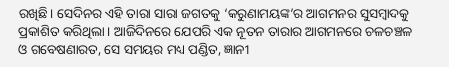ରଖିଛି। ସେଦିନର ଏହି ତାରା ସାରା ଜଗତକୁ ‘କରୁଣାମୟଙ୍କ’ର ଆଗମନର ସୁସମ୍ବାଦକୁ ପ୍ରକାଶିତ କରିଥିଲା। ଆଜିଦିନରେ ଯେପରି ଏକ ନୂତନ ତାରାର ଆଗମନରେ ଚଳଚଞ୍ଚଳ ଓ ଗବେଷଣାରତ, ସେ ସମୟର ମଧ୍ୟ ପଣ୍ଡିତ, ଜ୍ଞାନୀ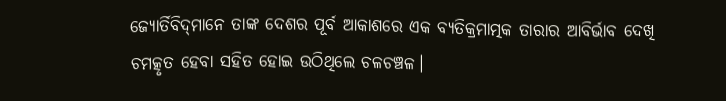ଜ୍ୟୋର୍ତିବିଦ୍‌ମାନେ ତାଙ୍କ ଦେଶର ପୂର୍ବ ଆକାଶରେ ଏକ ବ୍ୟତିକ୍ରମାତ୍ମକ ତାରାର ଆବିର୍ଭାବ ଦେଖି ଚମତ୍କୃତ ହେବା ସହିତ ହୋଇ ଉଠିଥିଲେ ଚଳଚଞ୍ଚଳ।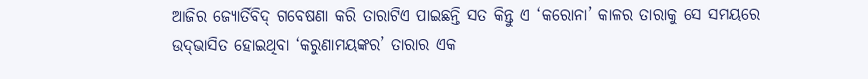ଆଜିର ଜ୍ୟୋର୍ତିବିଦ୍‌ ଗବେଷଣା କରି ତାରାଟିଏ ପାଇଛନ୍ତି ସତ କିନ୍ତୁ ଏ ‘କରୋନା’ କାଳର ତାରାକୁ ସେ ସମୟରେ ଉଦ୍‌ଭାସିତ ହୋଇଥିବା ‘କରୁଣାମୟଙ୍କର’ ତାରାର ଏକ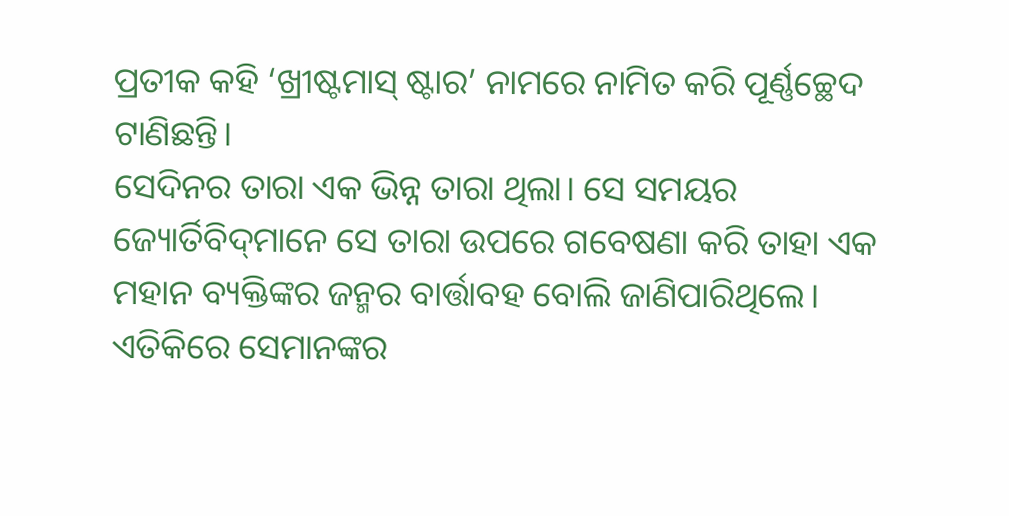ପ୍ରତୀକ କହି ‘ଖ୍ରୀଷ୍ଟମାସ୍‌ ଷ୍ଟାର’ ନାମରେ ନାମିତ କରି ପୂର୍ଣ୍ଣଚ୍ଛେଦ ଟାଣିଛନ୍ତି।
ସେଦିନର ତାରା ଏକ ଭିନ୍ନ ତାରା ଥିଲା। ସେ ସମୟର ଜ୍ୟୋର୍ତିବିଦ୍‌ମାନେ ସେ ତାରା ଉପରେ ଗବେଷଣା କରି ତାହା ଏକ ମହାନ ବ୍ୟକ୍ତିଙ୍କର ଜନ୍ମର ବାର୍ତ୍ତାବହ ବୋଲି ଜାଣିପାରିଥିଲେ। ଏତିକିରେ ସେମାନଙ୍କର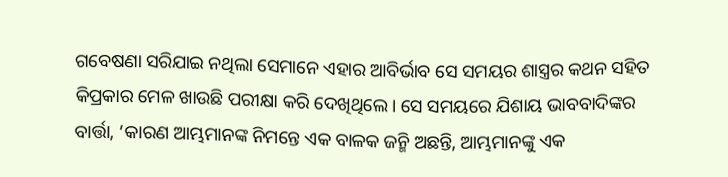ଗବେଷଣା ସରିଯାଇ ନଥିଲା ସେମାନେ ଏହାର ଆବିର୍ଭାବ ସେ ସମୟର ଶାସ୍ତ୍ରର କଥନ ସହିତ କିପ୍ରକାର ମେଳ ଖାଉଛି ପରୀକ୍ଷା କରି ଦେଖିଥିଲେ। ସେ ସମୟରେ ଯିଶାୟ ଭାବବାଦିଙ୍କର ବାର୍ତ୍ତା, ‘କାରଣ ଆମ୍ଭମାନଙ୍କ ନିମନ୍ତେ ଏକ ବାଳକ ଜନ୍ମି ଅଛନ୍ତି, ଆମ୍ଭମାନଙ୍କୁ ଏକ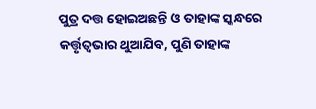ପୁତ୍ର ଦତ୍ତ ହୋଇଅଛନ୍ତି ଓ ତାହାଙ୍କ ସ୍କନ୍ଧରେ କର୍ତ୍ତୃତ୍ବଭାର ଥୁଆଯିବ, ପୁଣି ତାହାଙ୍କ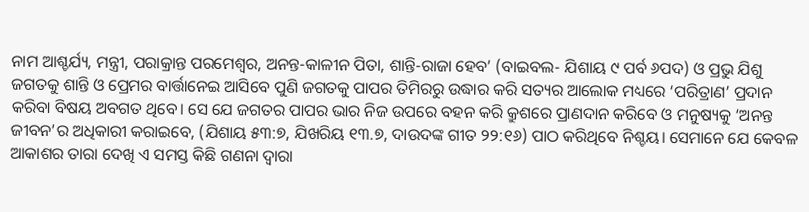ନାମ ଆଶ୍ଚର୍ଯ୍ୟ, ମନ୍ତ୍ରୀ, ପରାକ୍ରାନ୍ତ ପରମେଶ୍ବର, ଅନନ୍ତ-କାଳୀନ ପିତା, ଶାନ୍ତି-ରାଜା ହେବ’ (ବାଇବଲ- ଯିଶାୟ ୯ ପର୍ବ ୬ପଦ) ଓ ପ୍ରଭୁ ଯିଶୁ ଜଗତକୁ ଶାନ୍ତି ଓ ପ୍ରେମର ବାର୍ତ୍ତାନେଇ ଆସିବେ ପୁଣି ଜଗତକୁ ପାପର ତିମିରରୁ ଉଦ୍ଧାର କରି ସତ୍ୟର ଆଲୋକ ମଧ୍ୟରେ ‘ପରିତ୍ରାଣ’ ପ୍ରଦାନ କରିବା ବିଷୟ ଅବଗତ ଥିବେ। ସେ ଯେ ଜଗତର ପାପର ଭାର ନିଜ ଉପରେ ବହନ କରି କ୍ରୁଶରେ ପ୍ରାଣଦାନ କରିବେ ଓ ମନୁଷ୍ୟକୁ ‘ଅନନ୍ତ ଜୀବନ’ର ଅଧିକାରୀ କରାଇବେ, (ଯିଶାୟ ୫୩:୭, ଯିଖରିୟ ୧୩.୭, ଦାଉଦଙ୍କ ଗୀତ ୨୨:୧୬) ପାଠ କରିଥିବେ ନିଶ୍ଚୟ। ସେମାନେ ଯେ କେବଳ ଆକାଶର ତାରା ଦେଖି ଏ ସମସ୍ତ କିଛି ଗଣନା ଦ୍ବାରା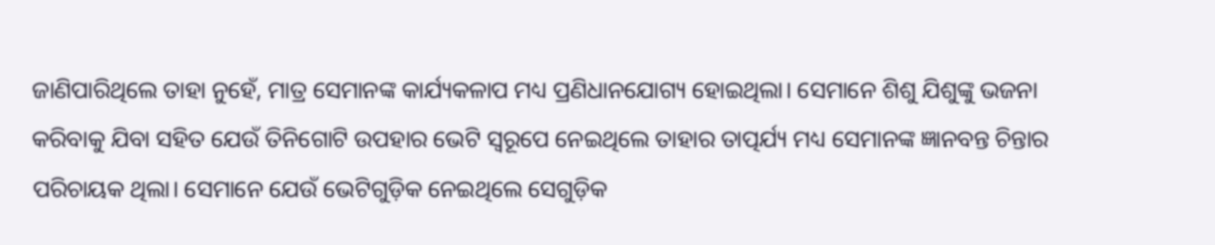ଜାଣିପାରିଥିଲେ ତାହା ନୁହେଁ, ମାତ୍ର ସେମାନଙ୍କ କାର୍ଯ୍ୟକଳାପ ମଧ୍ୟ ପ୍ରଣିଧାନଯୋଗ୍ୟ ହୋଇଥିଲା। ସେମାନେ ଶିଶୁ ଯିଶୁଙ୍କୁ ଭଜନା କରିବାକୁ ଯିବା ସହିତ ଯେଉଁ ତିନିଗୋଟି ଉପହାର ଭେଟି ସ୍ବରୂପେ ନେଇଥିଲେ ତାହାର ତାତ୍ପର୍ଯ୍ୟ ମଧ୍ୟ ସେମାନଙ୍କ ଜ୍ଞାନବନ୍ତ ଚିନ୍ତାର ପରିଚାୟକ ଥିଲା। ସେମାନେ ଯେଉଁ ଭେଟିଗୁଡ଼ିକ ନେଇଥିଲେ ସେଗୁଡ଼ିକ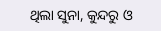ଥିଲା ସୁନା, କୁନ୍ଦରୁ ଓ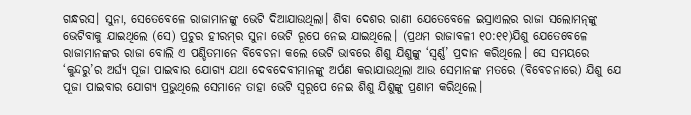ଗନ୍ଧରସ। ସୁନା, ସେତେବେଳେ ରାଜାମାନଙ୍କୁ ଭେଟି ଦିଆଯାଉଥିଲା। ଶିବା ଦେଶର ରାଣୀ ଯେତେବେଳେ ଇସ୍ରାଏଲର ରାଜା ସଲୋମନ୍‌ଙ୍କୁ ଭେଟିବାକୁ ଯାଇଥିଲେ (ସେ) ପ୍ରଚୁର ହୀରମ୍‌ର ସୁନା ଭେଟି ରୂପେ ନେଇ ଯାଇଥିଲେ। (ପ୍ରଥମ ରାଜାବଳୀ ୧୦:୧୧)ଯିଶୁ ଯେତେବେଳେ ରାଜାମାନଙ୍କର ରାଜା ବୋଲି ଏ ପଣ୍ଡିତମାନେ ବିବେଚନା କଲେ ଭେଟି ଭାବରେ ଶିଶୁ ଯିଶୁଙ୍କୁ ‘ସ୍ବର୍ଣ୍ଣ’ ପ୍ରଦାନ କରିଥିଲେ। ସେ ସମୟରେ ‘କୁନ୍ଦରୁ’ର ଅର୍ଘ୍ୟ ପୂଜା ପାଇବାର ଯୋଗ୍ୟ ଯଥା ଦେବଦେବୀମାନଙ୍କୁ ଅର୍ପଣ କରାଯାଉଥିଲା ଆଉ ସେମାନଙ୍କ ମତରେ (ବିବେଚନାରେ) ଯିଶୁ ଯେ ପୂଜା ପାଇବାର ଯୋଗ୍ୟ ପ୍ରଭୁଥିଲେ ସେମାନେ ତାହା ଭେଟି ସ୍ବରୂପେ ନେଇ ଶିଶୁ ଯିଶୁଙ୍କୁ ପ୍ରଣାମ କରିଥିଲେ।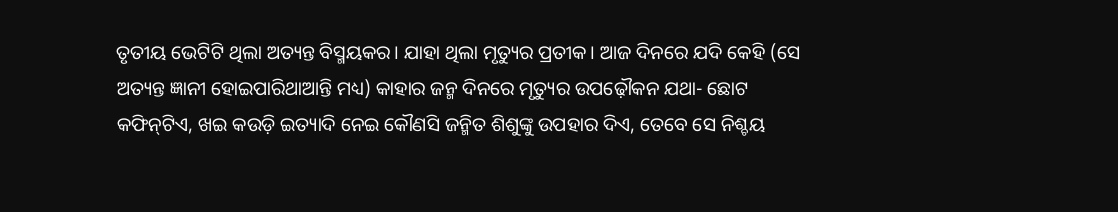ତୃତୀୟ ଭେଟିଟି ଥିଲା ଅତ୍ୟନ୍ତ ବିସ୍ମୟକର। ଯାହା ଥିଲା ମୃତ୍ୟୁର ପ୍ରତୀକ। ଆଜ ଦିନରେ ଯଦି କେହି (ସେ ଅତ୍ୟନ୍ତ ଜ୍ଞାନୀ ହୋଇପାରିଥାଆନ୍ତି ମଧ୍ୟ) କାହାର ଜନ୍ମ ଦିନରେ ମୃତ୍ୟୁର ଉପଢ଼ୌକନ ଯଥା- ଛୋଟ କଫିନ୍‌ଟିଏ, ଖଇ କଉଡ଼ି ଇତ୍ୟାଦି ନେଇ କୌଣସି ଜନ୍ମିତ ଶିଶୁଙ୍କୁ ଉପହାର ଦିଏ, ତେବେ ସେ ନିଶ୍ଚୟ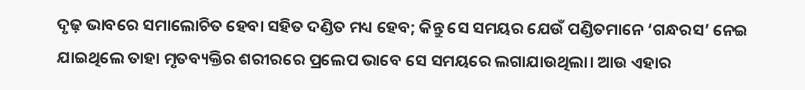ଦୃଢ଼ ଭାବରେ ସମାଲୋଚିତ ହେବା ସହିତ ଦଣ୍ଡିତ ମଧ୍ୟ ହେବ; କିନ୍ତୁ ସେ ସମୟର ଯେଉଁ ପଣ୍ଡିତମାନେ ‘ଗନ୍ଧରସ’ ନେଇ ଯାଇଥିଲେ ତାହା ମୃତବ୍ୟକ୍ତିର ଶରୀରରେ ପ୍ରଲେପ ଭାବେ ସେ ସମୟରେ ଲଗାଯାଉଥିଲା। ଆଉ ଏହାର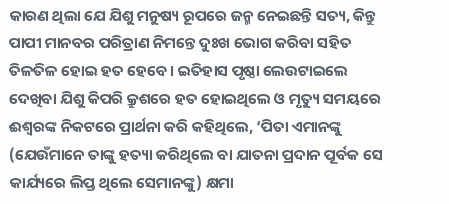କାରଣ ଥିଲା ଯେ ଯିଶୁ ମନୁଷ୍ୟ ରୂପରେ ଜନ୍ମ ନେଇଛନ୍ତି ସତ୍ୟ, କିନ୍ତୁ ପାପୀ ମାନବର ପରିତ୍ରାଣ ନିମ‌ନ୍ତେ ଦୁଃଖ ଭୋଗ କରିବା ସହିତ ତିଳତିଳ ହୋଇ ହତ ହେବେ। ଇତିହାସ ପୃଷ୍ଠା ଲେଉଟାଇଲେ ଦେଖିବା ଯିଶୁ କିପରି କ୍ରୁଶରେ ହତ ହୋଇଥିଲେ ଓ ମୃତ୍ୟୁ ସମୟରେ ଈଶ୍ବରଙ୍କ ନିକଟରେ ପ୍ରାର୍ଥନା କରି କହିଥିଲେ, ‘ପିତା ଏମାନଙ୍କୁ (ଯେଉଁମାନେ ତାଙ୍କୁ ହତ୍ୟା କରିଥିଲେ ବା ଯାତନା ପ୍ରଦାନ ପୂର୍ବକ ସେ କାର୍ଯ୍ୟରେ ଲିପ୍ତ ଥିଲେ ସେମାନଙ୍କୁ) କ୍ଷମା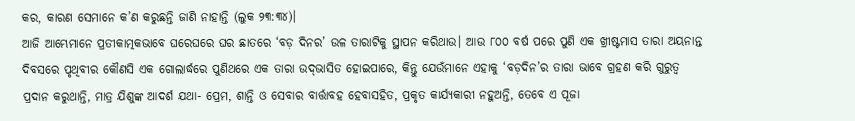କର, କାରଣ ସେମାନେ କ’ଣ କରୁଛନ୍ତି ଜାଣି ନାହାନ୍ତି (ଲୁକ ୨୩:୩୪)।
ଆଜି ଆମ୍ଭେମାନେ ପ୍ରତୀକାତ୍ମକଭାବେ ଘରେଘରେ ଘର ଛାତରେ ‘ବଡ଼ ଦିନର’ ଉଳ ତାରାଟିକୁ ସ୍ଥାପନ କରିଥାଉ। ଆଉ ୮୦୦ ବର୍ଷ ପରେ ପୁଣି ଏକ ଖ୍ରୀଷ୍ଟମାସ ତାରା ଅୟନାନ୍ତ ଦିବସରେ ପୃଥିବୀର କୌଣସି ଏକ ଗୋଲାର୍ଦ୍ଧରେ ପୁଣିଥରେ ଏକ ତାରା ଉଦ୍‌ଭାସିତ ହୋଇପାରେ, କିନ୍ତୁ ଯେଉଁମାନେ ଏହାକୁ ‘ବଡ଼ଦିନ’ର ତାରା ଭାବେ ଗ୍ରହଣ କରି ଗୁରୁତ୍ବ ପ୍ରଦାନ କରୁଥାନ୍ତି, ମାତ୍ର ଯିଶୁଙ୍କ ଆଦର୍ଶ ଯଥା- ପ୍ରେମ, ଶାନ୍ତି ଓ ସେବାର ବାର୍ତ୍ତାବହ ହେବାସହିତ, ପ୍ରକୃତ କାର୍ଯ୍ୟକାରୀ ନହୁଅନ୍ତି, ତେବେ ଏ ପୂଜା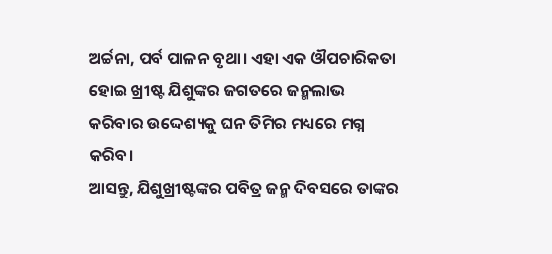ଅର୍ଚ୍ଚନା, ପର୍ବ ପାଳନ ବୃଥା। ଏହା ଏକ ଔପଚାରିକତା ହୋଇ ଖ୍ରୀଷ୍ଟ ଯିଶୁଙ୍କର ଜଗତରେ ଜନ୍ମଲାଭ କରିବାର ଉଦ୍ଦେଶ୍ୟକୁ ଘନ ତିମିର ମଧ୍ୟରେ ମଗ୍ନ କରିବ।
ଆସନ୍ତୁ, ଯିଶୁଖ୍ରୀଷ୍ଟଙ୍କର ପବିତ୍ର ଜନ୍ମ ଦିବସରେ ତାଙ୍କର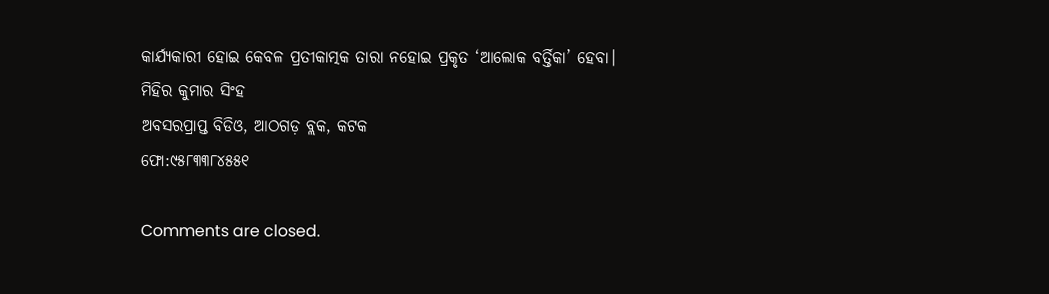କାର୍ଯ୍ୟକାରୀ ହୋଇ କେବଳ ପ୍ରତୀକାତ୍ମକ ତାରା ନହୋଇ ପ୍ରକୃତ ‘ଆଲୋକ ବର୍ତ୍ତିକା’ ହେବା।
ମିହିର କୁମାର ସିଂହ
ଅବସରପ୍ରାପ୍ତ ବିଡିଓ, ଆଠଗଡ଼ ବ୍ଲକ, କଟକ
ଫୋ:୯୫୮୩୩୮୪୫୫୧

Comments are closed.